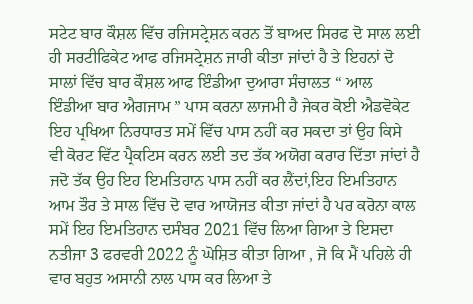ਸਟੇਟ ਬਾਰ ਕੌਸ਼ਲ ਵਿੱਚ ਰਜਿਸਟ੍ਰੇਸ਼ਨ ਕਰਨ ਤੋਂ ਬਾਅਦ ਸਿਰਫ ਦੋ ਸਾਲ ਲਈ ਹੀ ਸਰਟੀਫਿਕੇਟ ਆਫ ਰਜਿਸਟ੍ਰੇਸ਼ਨ ਜਾਰੀ ਕੀਤਾ ਜਾਂਦਾਂ ਹੈ ਤੇ ਇਹਨਾਂ ਦੋ ਸਾਲਾਂ ਵਿੱਚ ਬਾਰ ਕੌਸ਼ਲ ਆਫ ਇੰਡੀਆ ਦੁਆਰਾ ਸੰਚਾਲਤ “ ਆਲ ਇੰਡੀਆ ਬਾਰ ਐਗਜਾਮ ” ਪਾਸ ਕਰਨਾ ਲਾਜਮੀ ਹੈ ਜੇਕਰ ਕੋਈ ਐਡਵੋਕੇਟ ਇਹ ਪ੍ਰਖਿਆ ਨਿਰਧਾਰਤ ਸਮੇਂ ਵਿੱਚ ਪਾਸ ਨਹੀਂ ਕਰ ਸਕਦਾ ਤਾਂ ਉਹ ਕਿਸੇ ਵੀ ਕੋਰਟ ਵਿੱਟ ਪ੍ਰੈਕਟਿਸ ਕਰਨ ਲਈ ਤਦ ਤੱਕ ਅਯੋਗ ਕਰਾਰ ਦਿੱਤਾ ਜਾਂਦਾਂ ਹੈ ਜਦੋ ਤੱਕ ਉਹ ਇਹ ਇਮਤਿਹਾਨ ਪਾਸ ਨਹੀਂ ਕਰ ਲੈਂਦਾਂ,ਇਹ ਇਮਤਿਹਾਨ ਆਮ ਤੌਰ ਤੇ ਸਾਲ ਵਿੱਚ ਦੋ ਵਾਰ ਆਯੋਜਤ ਕੀਤਾ ਜਾਂਦਾਂ ਹੈ ਪਰ ਕਰੋਨਾ ਕਾਲ ਸਮੇਂ ਇਹ ਇਮਤਿਹਾਨ ਦਸੰਬਰ 2021 ਵਿੱਚ ਲਿਆ ਗਿਆ ਤੇ ਇਸਦਾ ਨਤੀਜਾ 3 ਫਰਵਰੀ 2022 ਨੂੰ ਘੋਸ਼ਿਤ ਕੀਤਾ ਗਿਆ , ਜੋ ਕਿ ਮੈਂ ਪਹਿਲੇ ਹੀ ਵਾਰ ਬਹੁਤ ਅਸਾਨੀ ਨਾਲ ਪਾਸ ਕਰ ਲਿਆ ਤੇ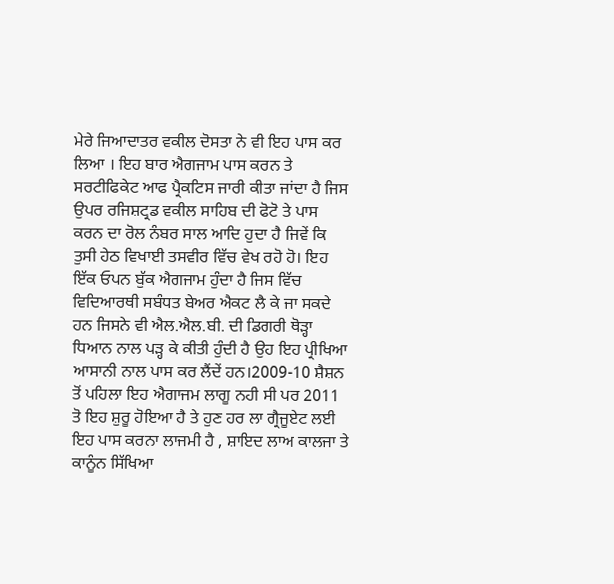ਮੇਰੇ ਜਿਆਦਾਤਰ ਵਕੀਲ ਦੋਸਤਾ ਨੇ ਵੀ ਇਹ ਪਾਸ ਕਰ ਲਿਆ । ਇਹ ਬਾਰ ਐਗਜਾਮ ਪਾਸ ਕਰਨ ਤੇ ਸਰਟੀਫਿਕੇਟ ਆਫ ਪ੍ਰੈਕਟਿਸ ਜਾਰੀ ਕੀਤਾ ਜਾਂਦਾ ਹੈ ਜਿਸ ਉਪਰ ਰਜਿਸ਼ਟ੍ਰਡ ਵਕੀਲ ਸਾਹਿਬ ਦੀ ਫੋਟੋ ਤੇ ਪਾਸ ਕਰਨ ਦਾ ਰੋਲ ਨੰਬਰ ਸਾਲ ਆਦਿ ਹੁਦਾ ਹੈ ਜਿਵੇਂ ਕਿ ਤੁਸੀ ਹੇਠ ਵਿਖਾਈ ਤਸਵੀਰ ਵਿੱਚ ਵੇਖ ਰਹੋ ਹੋ। ਇਹ ਇੱਕ ਓਪਨ ਬੁੱਕ ਐਗਜਾਮ ਹੁੰਦਾ ਹੈ ਜਿਸ ਵਿੱਚ ਵਿਦਿਆਰਥੀ ਸਬੰਧਤ ਬੇਅਰ ਐਕਟ ਲੈ ਕੇ ਜਾ ਸਕਦੇ ਹਨ ਜਿਸਨੇ ਵੀ ਐਲ.ਐਲ.ਬੀ. ਦੀ ਡਿਗਰੀ ਥੋੜ੍ਹਾ ਧਿਆਨ ਨਾਲ ਪੜ੍ਹ ਕੇ ਕੀਤੀ ਹੁੰਦੀ ਹੈ ਉਹ ਇਹ ਪ੍ਰੀਖਿਆ ਆਸਾਨੀ ਨਾਲ ਪਾਸ ਕਰ ਲੈਂਦੇਂ ਹਨ।2009-10 ਸ਼ੈਸ਼ਨ ਤੋਂ ਪਹਿਲਾ ਇਹ ਐਗਾਜਮ ਲਾਗੂ ਨਹੀ ਸੀ ਪਰ 2011 ਤੋ ਇਹ ਸ਼ੁਰੂ ਹੋਇਆ ਹੈ ਤੇ ਹੁਣ ਹਰ ਲਾ ਗ੍ਰੈਜੂਏਟ ਲਈ ਇਹ ਪਾਸ ਕਰਨਾ ਲਾਜਮੀ ਹੈ , ਸ਼ਾਇਦ ਲਾਅ ਕਾਲਜਾ ਤੇ ਕਾਨੂੰਨ ਸਿੱਖਿਆ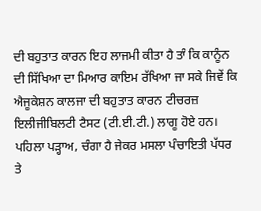ਦੀ ਬਹੁਤਾਤ ਕਾਰਨ ਇਹ ਲਾਜਮੀ ਕੀਤਾ ਹੈ ਤਾੰ ਕਿ ਕਾਨੂੰਨ ਦੀ ਸਿੱਖਿਆ ਦਾ ਮਿਆਰ ਕਾਇਮ ਰੱਖਿਆ ਜਾ ਸਕੇ ਜਿਵੇਂ ਕਿ ਐਜੂਕੇਸ਼ਨ ਕਾਲਜਾ ਦੀ ਬਹੁਤਾਤ ਕਾਰਨ ਟੀਚਰਜ਼ ਇਲੀਜੀਬਿਲਟੀ ਟੈਸਟ (ਟੀ.ਈ.ਟੀ.) ਲਾਗੂ ਹੋਏ ਹਨ।
ਪਹਿਲਾ ਪੜ੍ਹਾਅ, ਚੰਗਾ ਹੈ ਜੇਕਰ ਮਸਲਾ ਪੰਚਾਇਤੀ ਪੱਧਰ ਤੇ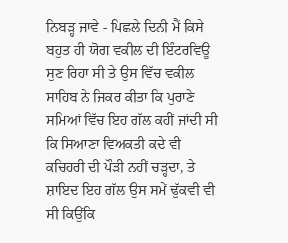ਨਿਬੜ੍ਹ ਜਾਵੇ - ਪਿਛਲੇ ਦਿਨੀ ਮੈਂ ਕਿਸੇ ਬਹੁਤ ਹੀ ਯੋਗ ਵਕੀਲ ਦੀ ਇੰਟਰਵਿਊ ਸੁਣ ਰਿਹਾ ਸੀ ਤੇ ਉਸ ਵਿੱਚ ਵਕੀਲ ਸਾਹਿਬ ਨੇ ਜਿਕਰ ਕੀਤਾ ਕਿ ਪੁਰਾਣੇ ਸਮਿਆਂ ਵਿੱਚ ਇਹ ਗੱਲ ਕਹੀਂ ਜਾਂਦੀ ਸੀ ਕਿ ਸਿਆਣਾ ਵਿਅਕਤੀ ਕਦੇ ਵੀ ਕਚਿਹਰੀ ਦੀ ਪੌੜੀ ਨਹੀਂ ਚੜ੍ਹਦਾ, ਤੇ ਸ਼ਾਇਦ ਇਹ ਗੱਲ ਉਸ ਸਮੇਂ ਢੁੱਕਵੀ ਵੀ ਸੀ ਕਿਉਂਕਿ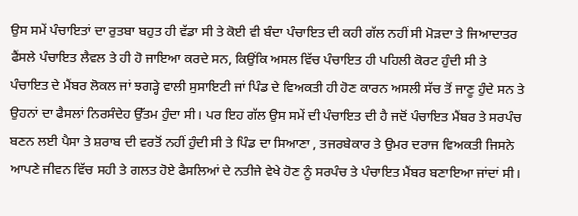ਉਸ ਸਮੇਂ ਪੰਚਾਇਤਾਂ ਦਾ ਰੁਤਬਾ ਬਹੁਤ ਹੀ ਵੱਡਾ ਸੀ ਤੇ ਕੋਈ ਵੀ ਬੰਦਾ ਪੰਚਾਇਤ ਦੀ ਕਹੀ ਗੱਲ ਨਹੀਂ ਸੀ ਮੋੜਦਾ ਤੇ ਜਿਆਦਾਤਰ ਫੈਂਸਲੇ ਪੰਚਾਇਤ ਲੈਵਲ ਤੇ ਹੀ ਹੋ ਜਾਇਆ ਕਰਦੇ ਸਨ, ਕਿਉਂਕਿ ਅਸਲ ਵਿੱਚ ਪੰਚਾਇਤ ਹੀ ਪਹਿਲੀ ਕੋਰਟ ਹੁੰਦੀ ਸੀ ਤੇ ਪੰਚਾਇਤ ਦੇ ਮੈਂਬਰ ਲੋਕਲ ਜਾਂ ਝਗੜ੍ਹੇ ਵਾਲੀ ਸੁਸਾਇਟੀ ਜਾਂ ਪਿੰਡ ਦੇ ਵਿਅਕਤੀ ਹੀ ਹੋਣ ਕਾਰਨ ਅਸਲੀ ਸੱਚ ਤੋਂ ਜਾਣੂ ਹੁੰਦੇ ਸਨ ਤੇ ਉਹਨਾਂ ਦਾ ਫੈਸਲਾਂ ਨਿਰਸੰਦੇਹ ਉੱਤਮ ਹੁੰਦਾ ਸੀ। ਪਰ ਇਹ ਗੱਲ ਉਸ ਸਮੇਂ ਦੀ ਪੰਚਾਇਤ ਦੀ ਹੈ ਜਦੋਂ ਪੰਚਾਇਤ ਮੈਂਬਰ ਤੇ ਸਰਪੰਚ ਬਣਨ ਲਈ ਪੈਸਾ ਤੇ ਸ਼ਰਾਬ ਦੀ ਵਰਤੋਂ ਨਹੀਂ ਹੁੰਦੀ ਸੀ ਤੇ ਪਿੰਡ ਦਾ ਸਿਆਣਾ , ਤਜਰਬੇਕਾਰ ਤੇ ਉਮਰ ਦਰਾਜ ਵਿਅਕਤੀ ਜਿਸਨੇ ਆਪਣੇ ਜੀਵਨ ਵਿੱਚ ਸਹੀ ਤੇ ਗਲਤ ਹੋਏ ਫੈਸਲਿਆਂ ਦੇ ਨਤੀਜੇ ਵੇਖੇ ਹੋਣ ਨੂੰ ਸਰਪੰਚ ਤੇ ਪੰਚਾਇਤ ਮੈਂਬਰ ਬਣਾਇਆ ਜਾਂਦਾਂ ਸੀ।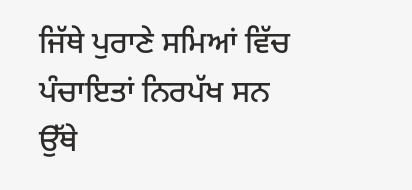ਜਿੱਥੇ ਪੁਰਾਣੇ ਸਮਿਆਂ ਵਿੱਚ ਪੰਚਾਇਤਾਂ ਨਿਰਪੱਖ ਸਨ ਉੱਥੇ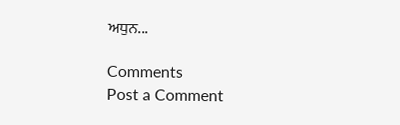ਅਧੁਨ...

Comments
Post a Comment